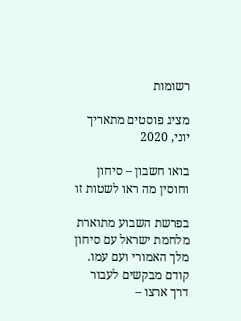רשומות

מציג פוסטים מתאריך יוני, 2020

בואו חשבון – סיחון וחוסין מה ראו לשטות זו

בפרשת השבוע מתוארת מלחמת ישראל עם סיחון מלך האמורי ועם עמו. קודם מבקשים לעבור דרך ארצו –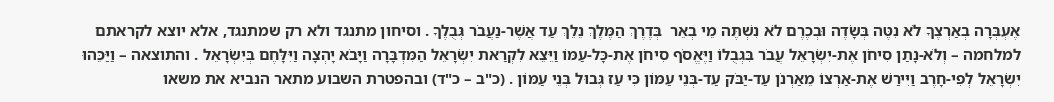אֶעְבְּרָה בְאַרְצֶךָ לֹא נִטֶּה בְּשָׂדֶה וּבְכֶרֶם לֹא נִשְׁתֶּה מֵי בְאֵר  בְּדֶרֶךְ הַמֶּלֶךְ נֵלֵךְ עַד אֲשֶׁר-נַעֲבֹר גְּבֻלֶךָ . וסיחון מתנגד ולא רק שמתנגד, אלא יוצא לקראתם למלחמה – וְלֹא-נָתַן סִיחֹן אֶת-יִשְׂרָאֵל עֲבֹר בִּגְבֻלוֹ וַיֶּאֱסֹף סִיחֹן אֶת-כָּל-עַמּוֹ וַיֵּצֵא לִקְרַאת יִשְׂרָאֵל הַמִּדְבָּרָה וַיָּבֹא יָהְצָה וַיִּלָּחֶם בְּיִשְׂרָאֵל . והתוצאה – וַיַּכֵּהוּ יִשְׂרָאֵל לְפִי-חָרֶב וַיִּירַשׁ אֶת-אַרְצוֹ מֵאַרְנֹן עַד-יַבֹּק עַד-בְּנֵי עַמּוֹן כִּי עַז גְּבוּל בְּנֵי עַמּוֹן . (כ"ב – כ"ד) ובהפטרת השבוע מתאר הנביא את משאו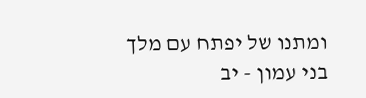ומתנו של יפתח עם מלך בני עמון - יב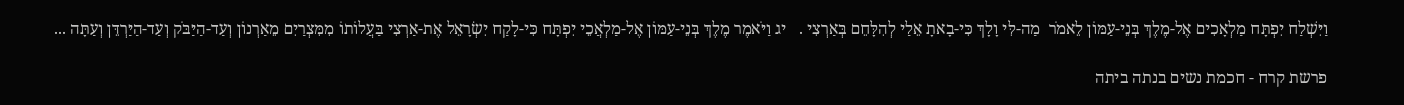וַיִּשְׁלַח יִפְתָּח מַלְאָכִים אֶל-מֶלֶךְ בְּנֵי-עַמּוֹן לֵאמֹר  מַה-לִּי וָלָךְ כִּי-בָאתָ אֵלַי לְהִלָּחֵם בְּאַרְצִי .   יג וַיֹּאמֶר מֶלֶךְ בְּנֵי-עַמּוֹן אֶל-מַלְאֲכֵי יִפְתָּח כִּי-לָקַח יִשְׂרָאֵל אֶת-אַרְצִי בַּעֲלוֹתוֹ מִמִּצְרַיִם מֵאַרְנוֹן וְעַד-הַיַּבֹּק וְעַד-הַיַּרְדֵּן וְעַתָּה ...

פרשת קרח - חכמת נשים בנתה ביתה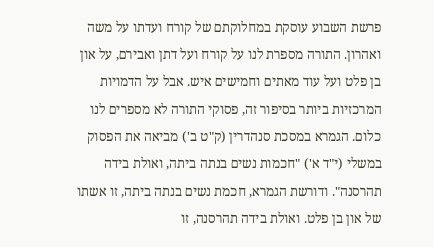פרשת השבוע עוסקת במחלוקתם של קורח ועדתו על משה ואהרון. התורה מספרת לנו על קורח ועל דתן ואבירם, על און בן פלט ועל עוד מאתים וחמישים איש. אבל על הדמויות המרכזיות ביותר בסיפור זה, פסוקי התורה לא מספרים לנו כלום. הגמרא במסכת סנהדרין (ק"ט ב') מביאה את הפסוק במשלי (י"ד א') "חכמות נשים בנתה ביתה, ואולת בידה תהרסנה". ודורשת הגמרא, חכמת נשים בנתה ביתה, זו אשתו של און בן פלט. ואולת בידה תהרסנה, זו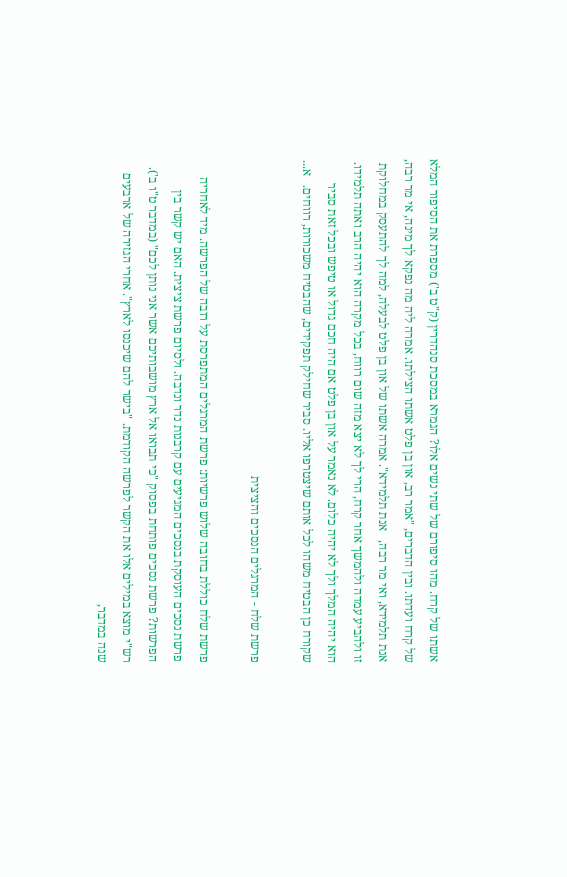אשתו של קרח. מהו סיפורם של שתי נשים אלו? הגמרא במסכת סנהדרין (ק"ט ב') מספרת את הסיפור המלא של קרח ועדתו. ובין הדברים, "אמר רב, און בן פלט אשתו הצילתו. אמרה ליה מה נפקא לך מינה, אי מר רבה, אנת תלמידא, ואי מר רבה,   אנת תלמידא". אמרה אשתו של און בן פלט לבעלה, למה לך להתעסק במחלוקת זו ולהביע עמדה ולהמשך אחר קרח, הרי לך לא יצא מזה שום רווח, בכל מקרה הוא יהיה הרב ואתה תלמידו. הוא יהיה המלך ולך לא יהיה כלום. לא נאמר על און בן פלט אם היה חכם גדול או טיפש ובכל זאת סביר שקורח כן הבטיח משהו לכל אותם שיצטרפו אליו. סביר שחילק תפקידים, שהבטיח משכורות, רווחים.   א...

פרשת שלח - המרגלים הנסכים והציצית

פרשת שלח כוללת בחובה שלוש פרשיות: פרשת המרגלים המתפרסת על רובה של הפרשה. מיד לאחריה פרשת נסכים העוסקת בנסכים המגיעים עם קרבנות נדר ונדבה. ולסיום פרשת ציצית. האם יש קשר בין הפרשות? פרשת נסכים פותחת בפסוק "כי תבואו אל ארץ מושבותיכם אשר אני נותן לכם" (במדבר ט"ו ב'). רש"י מוצא במילים אלו את הקשר לפרשה הקודמת. "בישר להם שיכנסו לארץ". אחרי הגזירה של ארבעים שנה במדבר,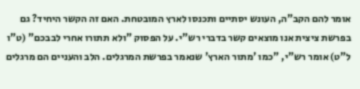אומר להם הקב"ה, העונש יסתיים ותכנסו לארץ המובטחת. האם זה הקשר היחיד? גם בפרשת ציצית אנו מוצאים קשר בדברי רש"י. על הפסוק "ולא תתורו אחרי לבבכם" (ט"ו ל"ט) אומר רש"י, "כמו 'מתור הארץ' שנאמר בפרשת המרגלים. הלב והעניים הם מרגלים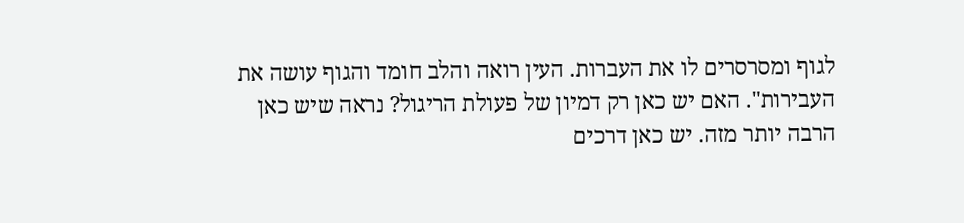לגוף ומסרסרים לו את העברות. העין רואה והלב חומד והגוף עושה את העבירות". האם יש כאן רק דמיון של פעולת הריגול? נראה שיש כאן הרבה יותר מזה. יש כאן דרכים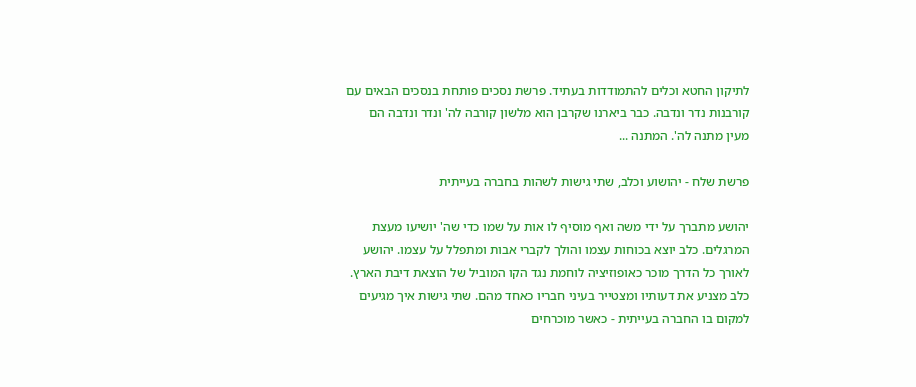לתיקון החטא וכלים להתמודדות בעתיד. פרשת נסכים פותחת בנסכים הבאים עם קורבנות נדר ונדבה. כבר ביארנו שקרבן הוא מלשון קורבה לה' ונדר ונדבה הם מעין מתנה לה'. המתנה ...

פרשת שלח - יהושוע וכלב, שתי גישות לשהות בחברה בעייתית

יהושע מתברך על ידי משה ואף מוסיף לו אות על שמו כדי שה' יושיעו מעצת המרגלים. כלב יוצא בכוחות עצמו והולך לקברי אבות ומתפלל על עצמו. יהושע לאורך כל הדרך מוכר כאופוזיציה לוחמת נגד הקו המוביל של הוצאת דיבת הארץ. כלב מצניע את דעותיו ומצטייר בעיני חבריו כאחד מהם. שתי גישות איך מגיעים למקום בו החברה בעייתית - כאשר מוכרחים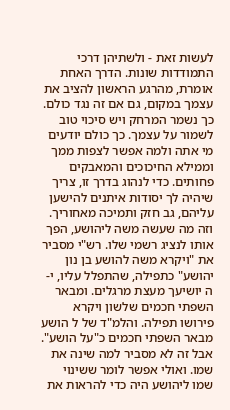לעשות זאת - ולשתיהן דרכי התמודדות שונות. הדרך האחת אומרת, מהרגע הראשון להציב את עצמך במקום, גם אם זה נגד כולם. כך נשמר המרחק ויש סיכוי טוב לשמור על עצמך. כך כולם יודעים מי אתה ולמה אפשר לצפות ממך וממילא החיכוכים והמאבקים פחותים. כדי לנהוג בדרך זו, צריך שיהיה לך יסודות איתנים להישען עליהם, גב חזק ותמיכה מאחוריך. וזה מה שעשה משה ליהושע, הפך אותו לנציג רשמי שלו. רש"י מסביר את "ויקרא משה להושע בן נון יהושע" כתפילה, שהתפלל עליו, י-ה יושיעך מעצת מרגלים. ומבאר השפתי חכמים שלשון ויקרא פירושו תפילה. והלמ"ד של ל הושע מבאר השפתי חכמים כ"על הושע". אבל זה לא מסביר למה שינה את שמו. ואולי אפשר לומר ששינוי שמו ליהושע היה כדי להראות את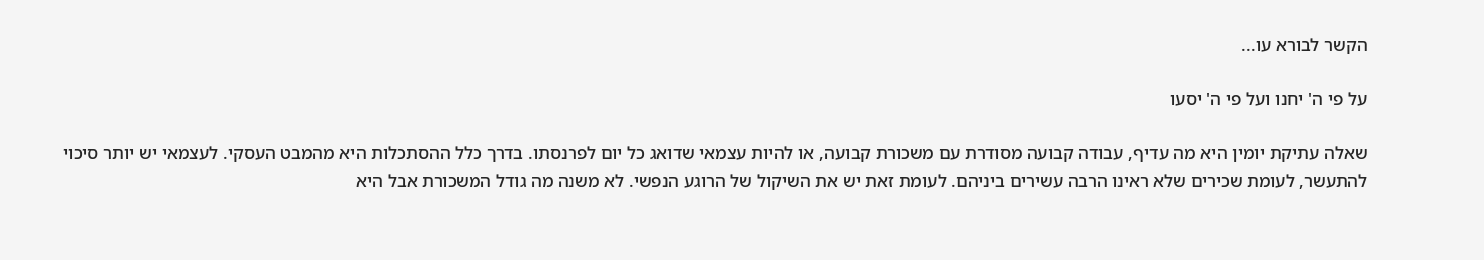הקשר לבורא עו...

על פי ה' יחנו ועל פי ה' יסעו

שאלה עתיקת יומין היא מה עדיף, עבודה קבועה מסודרת עם משכורת קבועה, או להיות עצמאי שדואג כל יום לפרנסתו. בדרך כלל ההסתכלות היא מהמבט העסקי. לעצמאי יש יותר סיכוי להתעשר, לעומת שכירים שלא ראינו הרבה עשירים ביניהם. לעומת זאת יש את השיקול של הרוגע הנפשי. לא משנה מה גודל המשכורת אבל היא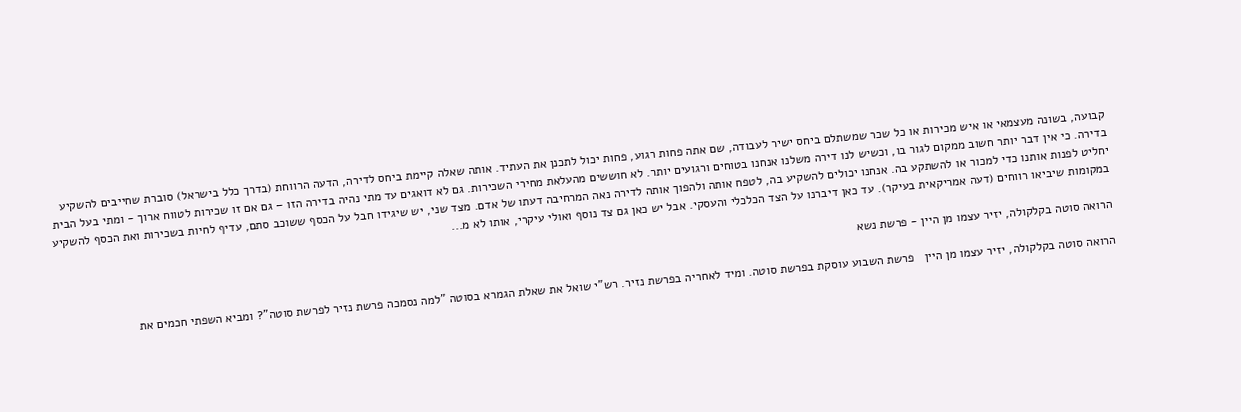קבועה, בשונה מעצמאי או איש מכירות או כל שכר שמשתלם ביחס ישיר לעבודה, שם אתה פחות רגוע, פחות יכול לתכנן את העתיד. אותה שאלה קיימת ביחס לדירה, הדעה הרווחת (בדרך כלל בישראל) סוברת שחייבים להשקיע בדירה. כי אין דבר יותר חשוב ממקום לגור בו, וכשיש לנו דירה משלנו אנחנו בטוחים ורגועים יותר. לא חוששים מהעלאת מחירי השכירות. גם לא דואגים עד מתי נהיה בדירה הזו – גם אם זו שכירות לטווח ארוך - ומתי בעל הבית יחליט לפנות אותנו כדי למכור או להשתקע בה. אנחנו יכולים להשקיע בה, לטפח אותה ולהפוך אותה לדירה נאה המרחיבה דעתו של אדם. מצד שני, יש שיגידו חבל על הכסף ששוכב סתם, עדיף לחיות בשכירות ואת הכסף להשקיע במקומות שיביאו רווחים (דעה אמריקאית בעיקר). עד כאן דיברנו על הצד הכלכלי והעסקי. אבל יש כאן גם צד נוסף ואולי עיקרי, אותו לא מ...

הרואה סוטה בקלקולה, יזיר עצמו מן היין - פרשת נשא

הרואה סוטה בקלקולה, יזיר עצמו מן היין   פרשת השבוע עוסקת בפרשת סוטה. ומיד לאחריה בפרשת נזיר. רש"י שואל את שאלת הגמרא בסוטה "למה נסמכה פרשת נזיר לפרשת סוטה"? ומביא השפתי חכמים את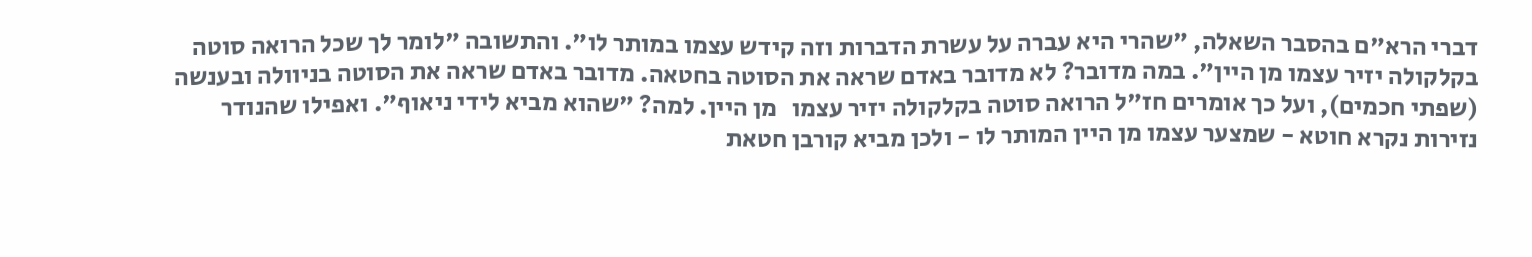דברי הרא"ם בהסבר השאלה, "שהרי היא עברה על עשרת הדברות וזה קידש עצמו במותר לו". והתשובה "לומר לך שכל הרואה סוטה בקלקולה יזיר עצמו מן היין". במה מדובר? לא מדובר באדם שראה את הסוטה בחטאה. מדובר באדם שראה את הסוטה בניוולה ובענשה (שפתי חכמים), ועל כך אומרים חז"ל הרואה סוטה בקלקולה יזיר עצמו   מן היין. למה? "שהוא מביא לידי ניאוף". ואפילו שהנודר נזירות נקרא חוטא - שמצער עצמו מן היין המותר לו - ולכן מביא קורבן חטאת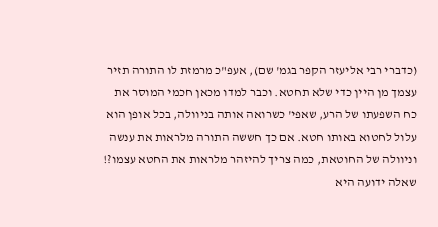(כדברי רבי אליעזר הקפר בגמ' שם), אעפ"כ מרמזת לו התורה תזיר עצמך מן היין כדי שלא תחטא. וכבר למדו מכאן חכמי המוסר את כח השפעתו של הרע, שאפי' כשרואה אותה בניוולה, בכל אופן הוא עלול לחטוא באותו חטא. אם כך חששה התורה מלראות את ענשה וניוולה של החוטאת, כמה צריך להיזהר מלראות את החטא עצמו?! שאלה ידועה היא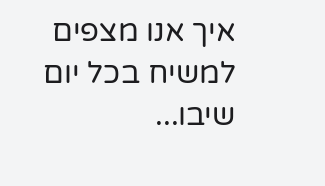איך אנו מצפים למשיח בכל יום שיבו...